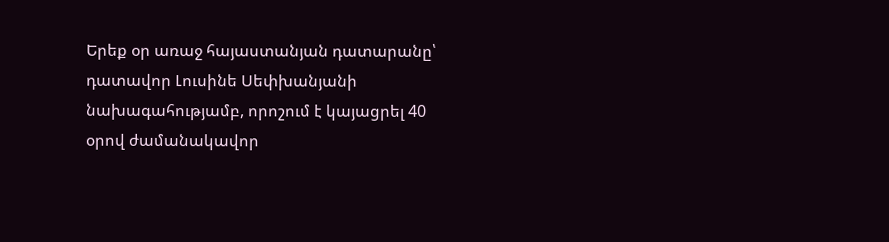Երեք օր առաջ հայաստանյան դատարանը՝ դատավոր Լուսինե Սեփխանյանի նախագահությամբ, որոշում է կայացրել 40 օրով ժամանակավոր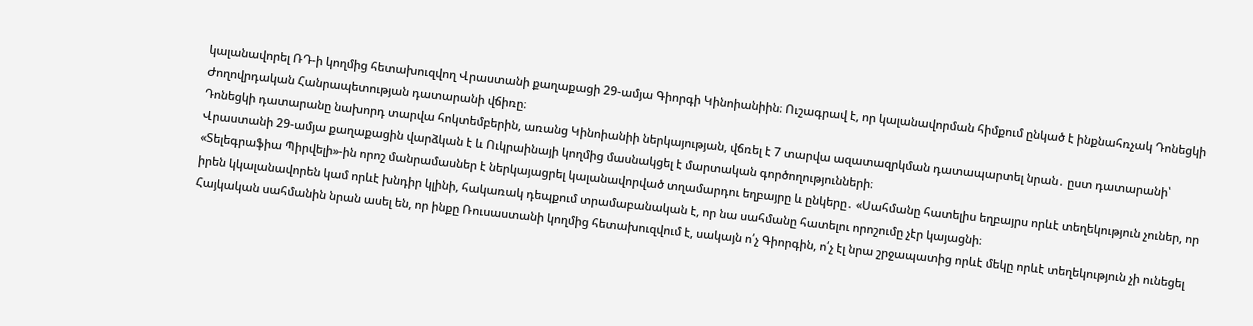կալանավորել ՌԴ-ի կողմից հետախուզվող Վրաստանի քաղաքացի 29-ամյա Գիորգի Կինոիանիին։ Ուշագրավ է, որ կալանավորման հիմքում ընկած է ինքնահռչակ Դոնեցկի Ժողովրդական Հանրապետության դատարանի վճիռը։
Դոնեցկի դատարանը նախորդ տարվա հոկտեմբերին, առանց Կինոիանիի ներկայության, վճռել է 7 տարվա ազատազրկման դատապարտել նրան․ ըստ դատարանի՝ Վրաստանի 29-ամյա քաղաքացին վարձկան է և Ուկրաինայի կողմից մասնակցել է մարտական գործողությունների։
«Տելեգրաֆիա Պիրվելի»-ին որոշ մանրամասներ է ներկայացրել կալանավորված տղամարդու եղբայրը և ընկերը․ «Սահմանը հատելիս եղբայրս որևէ տեղեկություն չուներ, որ իրեն կկալանավորեն կամ որևէ խնդիր կլինի, հակառակ դեպքում տրամաբանական է, որ նա սահմանը հատելու որոշումը չէր կայացնի։
Հայկական սահմանին նրան ասել են, որ ինքը Ռուսաստանի կողմից հետախուզվում է, սակայն ո՛չ Գիորգին, ո՛չ էլ նրա շրջապատից որևէ մեկը որևէ տեղեկություն չի ունեցել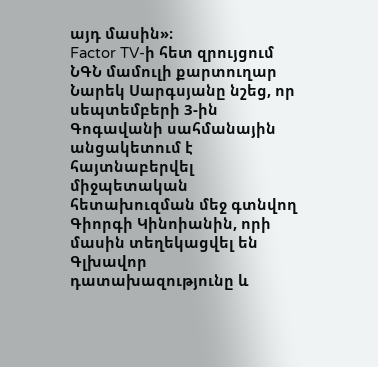այդ մասին»։
Factor TV-ի հետ զրույցում ՆԳՆ մամուլի քարտուղար Նարեկ Սարգսյանը նշեց, որ սեպտեմբերի 3-ին Գոգավանի սահմանային անցակետում է հայտնաբերվել միջպետական հետախուզման մեջ գտնվող Գիորգի Կինոիանին, որի մասին տեղեկացվել են Գլխավոր դատախազությունը և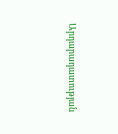Արդարադատության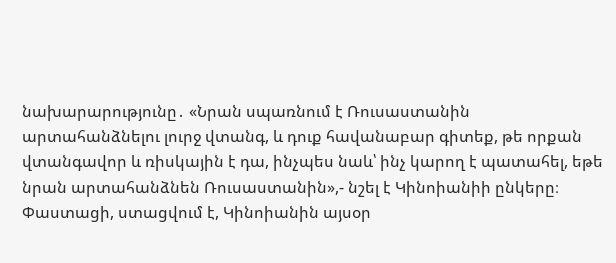նախարարությունը․ «Նրան սպառնում է Ռուսաստանին արտահանձնելու լուրջ վտանգ, և դուք հավանաբար գիտեք, թե որքան վտանգավոր և ռիսկային է դա, ինչպես նաև՝ ինչ կարող է պատահել, եթե նրան արտահանձնեն Ռուսաստանին»,- նշել է Կինոիանիի ընկերը։
Փաստացի, ստացվում է, Կինոիանին այսօր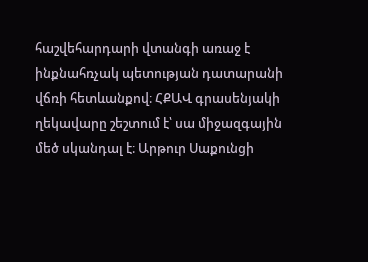հաշվեհարդարի վտանգի առաջ է ինքնահռչակ պետության դատարանի վճռի հետևանքով։ ՀՔԱՎ գրասենյակի ղեկավարը շեշտում է՝ սա միջազգային մեծ սկանդալ է։ Արթուր Սաքունցի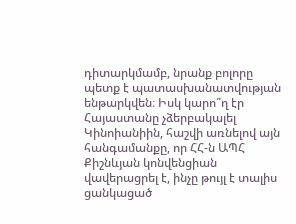դիտարկմամբ, նրանք բոլորը պետք է պատասխանատվության ենթարկվեն։ Իսկ կարո՞ղ էր Հայաստանը չձերբակալել Կինոիանիին, հաշվի առնելով այն հանգամանքը, որ ՀՀ-ն ԱՊՀ Քիշնևյան կոնվենցիան վավերացրել է, ինչը թույլ է տալիս ցանկացած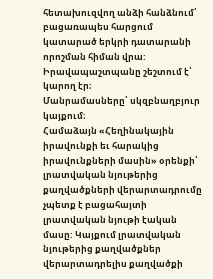հետախուզվող անձի հանձնում՝ բացառապես հարցում կատարած երկրի դատարանի որոշման հիման վրա: Իրավապաշտպանը շեշտում է՝ կարող էր։
Մանրամասները՝ սկզբնաղբյուր կայքում։
Համաձայն «Հեղինակային իրավունքի եւ հարակից իրավունքների մասին» օրենքի՝ լրատվական նյութերից քաղվածքների վերարտադրումը չպետք է բացահայտի լրատվական նյութի էական մասը: Կայքում լրատվական նյութերից քաղվածքներ վերարտադրելիս քաղվածքի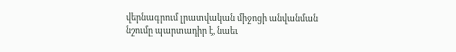վերնագրում լրատվական միջոցի անվանման նշումը պարտադիր է, նաեւ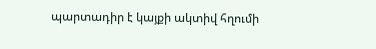պարտադիր է կայքի ակտիվ հղումի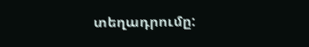տեղադրումը: